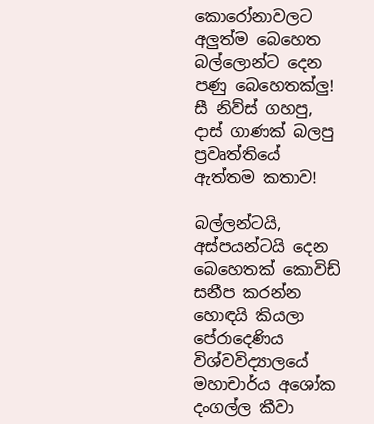කොරෝනාවලට අලුත්ම බෙහෙත බල්ලොන්ට දෙන පණු බෙහෙතක්ලු! සී නිව්ස් ගහපු, දාස් ගාණක් බලපු ප්‍රවෘත්තියේ ඇත්තම කතාව!

බල්ලන්ටයි, අස්පයන්ටයි දෙන බෙහෙතක් කොවිඩ් සනීප කරන්න හොඳයි කියලා පේරාදෙණිය විශ්වවිද්‍යාලයේ මහාචාර්ය අශෝක දංගල්ල කීවා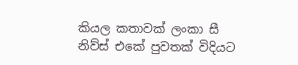කියල කතාවක් ලංකා සී නිව්ස් එකේ පුවතක් විදියට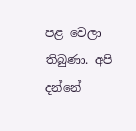පළ වෙලා තිබුණා. අපි දන්නේ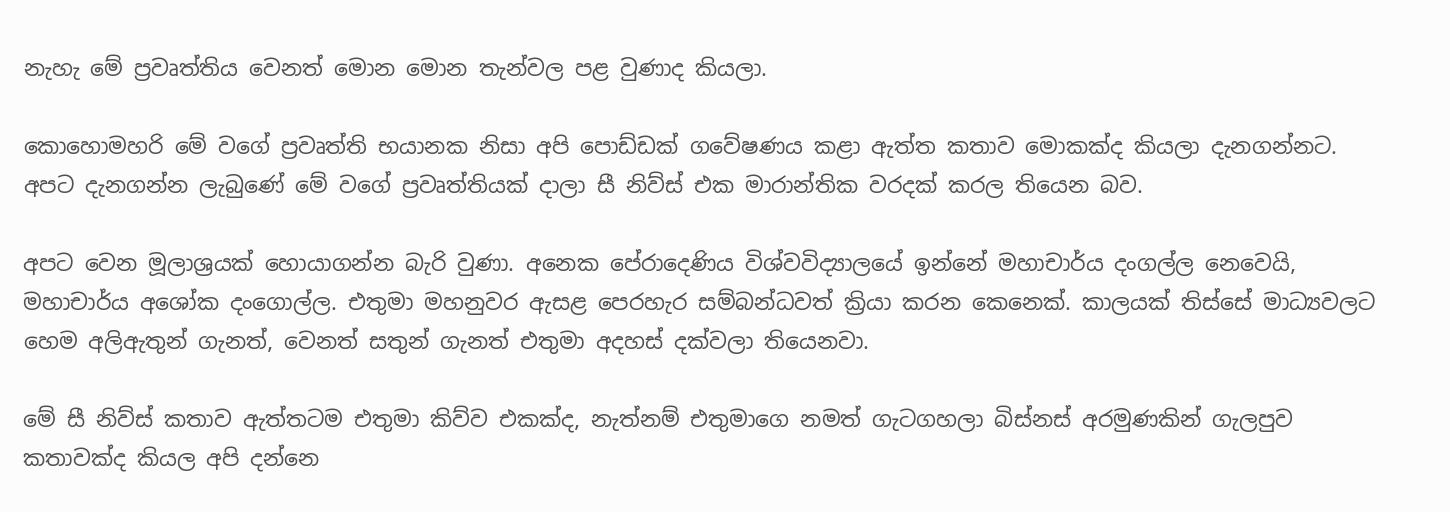නැහැ මේ ප්‍රවෘත්තිය වෙනත් මොන මොන තැන්වල පළ වුණාද කියලා.

කොහොමහරි මේ වගේ ප්‍රවෘත්ති භයානක නිසා අපි පොඩ්ඩක් ගවේෂණය කළා ඇත්ත කතාව මොකක්ද කියලා දැනගන්නට. අපට දැනගන්න ලැබුණේ මේ වගේ ප්‍රවෘත්තියක් දාලා සී නිව්ස් එක මාරාන්තික වරදක් කරල තියෙන බව.

අපට වෙන මූලාශ්‍රයක් හොයාගන්න බැරි වුණා. අනෙක පේරාදෙණිය විශ්වවිද්‍යාලයේ ඉන්නේ මහාචාර්ය දංගල්ල නෙවෙයි, මහාචාර්ය අශෝක දංගොල්ල. එතුමා මහනුවර ඇසළ පෙරහැර සම්බන්ධවත් ක්‍රියා කරන කෙනෙක්. කාලයක් තිස්සේ මාධ්‍යවලට හෙම අලිඇතුන් ගැනත්, වෙනත් සතුන් ගැනත් එතුමා අදහස් දක්වලා තියෙනවා.

මේ සී නිව්ස් කතාව ඇත්තටම එතුමා කිව්ව එකක්ද, නැත්නම් එතුමාගෙ නමත් ගැටගහලා බිස්නස් අරමුණකින් ගැලපුව කතාවක්ද කියල අපි දන්නෙ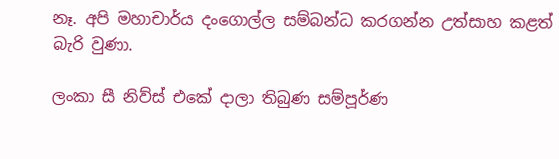නෑ. අපි මහාචාර්ය දංගොල්ල සම්බන්ධ කරගන්න උත්සාහ කළත් බැරි වුණා.

ලංකා සී නිව්ස් එකේ දාලා තිබුණ සම්පූර්ණ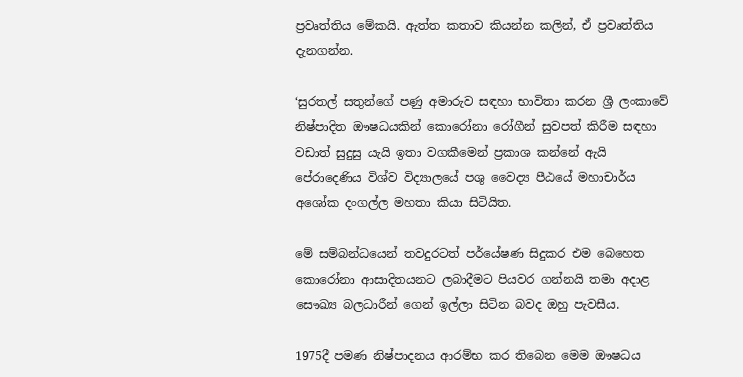ප්‍රවෘත්තිය මේකයි. ඇත්ත කතාව කියන්න කලින්, ඒ ප්‍රවෘත්තිය දැනගන්න.

‘සුරතල් සතුන්ගේ පණු අමාරුව සඳහා භාවිතා කරන ශ්‍රී ලංකාවේ නිෂ්පාදිත ඖෂධයකින් කොරෝනා රෝගීන් සුවපත් කිරීම සඳහා වඩාත් සුදුසු යැයි ඉතා වගකීමෙන් ප්‍රකාශ කන්නේ ඇයි පේරාදෙණිය විශ්ව විද්‍යාලයේ පශු වෛද්‍ය පීඨයේ මහාචාර්ය අශෝක දංගල්ල මහතා කියා සිටියිත.

මේ සම්බන්ධයෙන් තවදුරටත් පර්යේෂණ සිදුකර එම බෙහෙත කොරෝනා ආසාදිතයනට ලබාදීමට පියවර ගන්නයි තමා අදාළ සෞඛ්‍ය බලධාරීන් ගෙන් ඉල්ලා සිටින බවද ඔහු පැවසීය.

1975දී පමණ නිෂ්පාදනය ආරම්භ කර තිබෙන මෙම ඖෂධය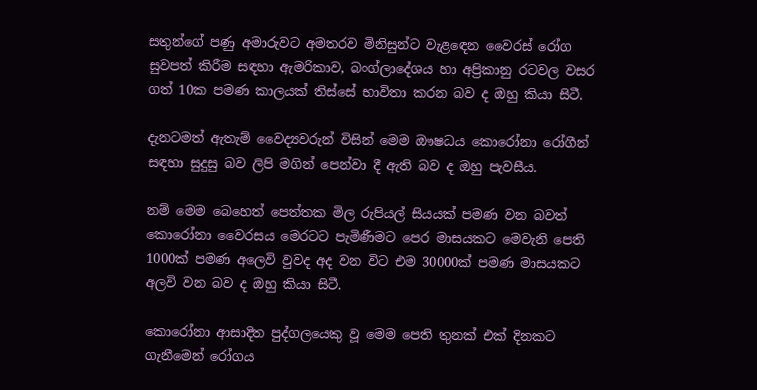සතුන්ගේ පණු අමාරුවට අමතරව මිනිසුන්ට වැළඳෙන වෛරස් රෝග සුවපත් කිරීම සඳහා ඇමරිකාව, බංග්ලාදේශය හා අප්‍රිකානු රටවල වසර ගත් 10ක පමණ කාලයක් තිස්සේ භාවිතා කරන බව ද ඔහු කියා සිටී.

දැනටමත් ඇතැම් වෛද්‍යවරුන් විසින් මෙම ඖෂධය කොරෝනා රෝගීන් සඳහා සුදුසු බව ලිපි මගින් පෙන්වා දී ඇති බව ද ඔහු පැවසීය.

නම් මෙම බෙහෙත් පෙත්තක මිල රුපියල් සියයක් පමණ වන බවත් කොරෝනා වෛරසය මෙරටට පැමිණීමට පෙර මාසයකට මෙවැනි පෙති 1000ක් පමණ අලෙවි වුවද අද වන විට එම 30000ක් පමණ මාසයකට අලවි වන බව ද ඔහු කියා සිටී.

කොරෝනා ආසාදිත පුද්ගලයෙකු වූ මෙම පෙති තුනක් එක් දිනකට ගැනීමෙන් රෝගය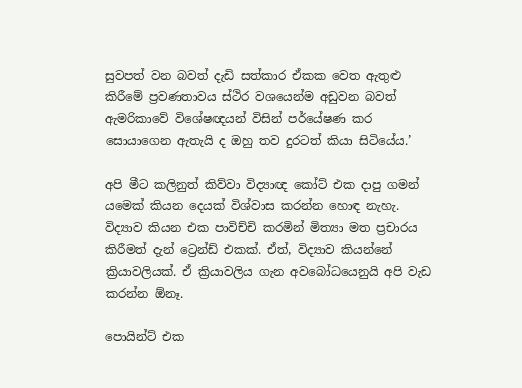සුවපත් වන බවත් දැඩි සත්කාර ඒකක වෙත ඇතුළු කිරීමේ ප්‍රවණතාවය ස්ථිර වශයෙන්ම අඩුවන බවත් ඇමරිකාවේ විශේෂඥයන් විසින් පර්යේෂණ කර සොයාගෙන ඇතැයි ද ඔහු තව දුරටත් කියා සිටියේය.’

අපි මීට කලිනුත් කිව්වා විද්‍යාඥ කෝට් එක දාපු ගමන් යමෙක් කියන දෙයක් විශ්වාස කරන්න හොඳ නැහැ. විද්‍යාව කියන එක පාවිච්චි කරමින් මිත්‍යා මත ප්‍රචාරය කිරීමත් දැන් ට්‍රෙන්ඩ් එකක්. ඒත්, විද්‍යාව කියන්නේ ක්‍රියාවලියක්. ඒ ක්‍රියාවලිය ගැන අවබෝධයෙනුයි අපි වැඩ කරන්න ඕනෑ.

පොයින්ට් එක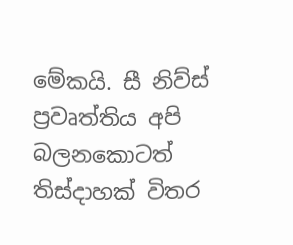මේකයි. සී නිව්ස් ප්‍රවෘත්තිය අපි බලනකොටත් තිස්දාහක් විතර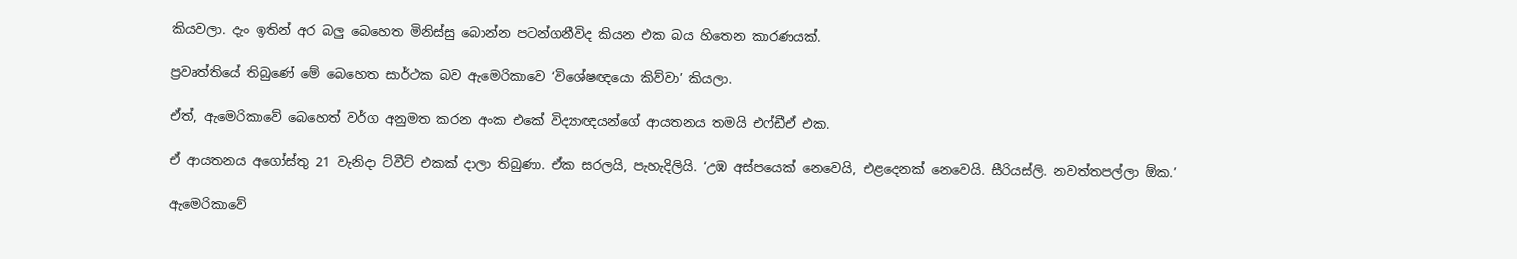කියවලා. දැං ඉතින් අර බලු බෙහෙත මිනිස්සු බොන්න පටන්ගනීවිද කියන එක බය හිතෙන කාරණයක්.

ප්‍රවෘත්තියේ තිබුණේ මේ බෙහෙත සාර්ථක බව ඇමෙරිකාවෙ ‘විශේෂඥයො කිව්වා’ කියලා.

ඒත්, ඇමෙරිකාවේ බෙහෙත් වර්ග අනුමත කරන අංක එකේ විද්‍යාඥයන්ගේ ආයතනය තමයි එෆ්ඩීඒ එක.

ඒ ආයතනය අගෝස්තු 21 වැනිදා ට්වීට් එකක් දාලා තිබුණා. ඒක සරලයි, පැහැදිලියි. ‘උඹ අස්පයෙක් නෙවෙයි, එළදෙනක් නෙවෙයි. සීරියස්ලි. නවත්තපල්ලා ඕක.’

ඇමෙරිකාවේ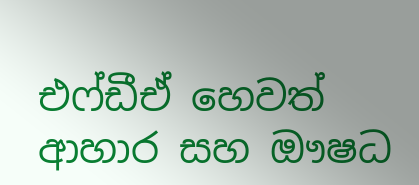එෆ්ඩීඒ හෙවත් ආහාර සහ ඖෂධ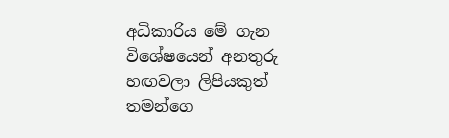අධිකාරිය මේ ගැන විශේෂයෙන් අනතුරු හඟවලා ලිපියකුත් තමන්ගෙ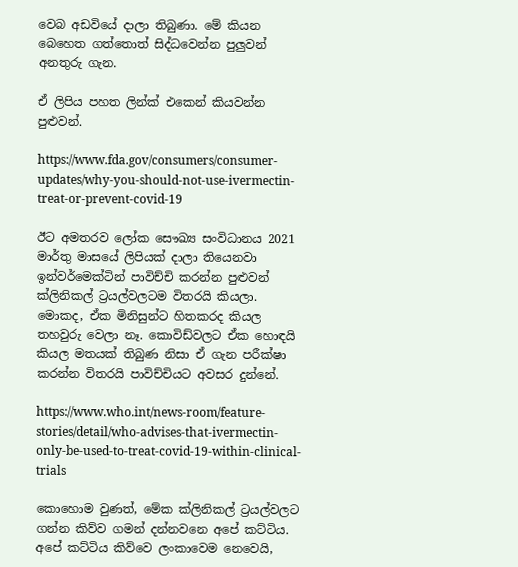වෙබ අඩවියේ දාලා තිබුණා. මේ කියන බෙහෙත ගත්තොත් සිද්ධවෙන්න පුලුවන් අනතුරු ගැන.

ඒ ලිපිය පහත ලින්ක් එකෙන් කියවන්න පුළුවන්.

https://www.fda.gov/consumers/consumer-updates/why-you-should-not-use-ivermectin-treat-or-prevent-covid-19

ඊට අමතරව ලෝක සෞඛ්‍ය සංවිධානය 2021 මාර්තු මාසයේ ලිපියක් දාලා තියෙනවා ඉන්වර්මෙක්ටින් පාවිච්චි කරන්න පුළුවන් ක්ලිනිකල් ට්‍රයල්වලටම විතරයි කියලා. මොකද, ඒක මිනිසුන්ට හිතකරද කියල තහවුරු වෙලා නෑ. කොවිඩ්වලට ඒක හොඳයි කියල මතයක් තිබුණ නිසා ඒ ගැන පරීක්ෂා කරන්න විතරයි පාවිච්චියට අවසර දුන්නේ.

https://www.who.int/news-room/feature-stories/detail/who-advises-that-ivermectin-only-be-used-to-treat-covid-19-within-clinical-trials

කොහොම වුණත්, මේක ක්ලිනිකල් ට්‍රයල්වලට ගන්න කිව්ව ගමන් දන්නවනෙ අපේ කට්ටිය. අපේ කට්ටිය කිව්වෙ ලංකාවෙම නෙවෙයි,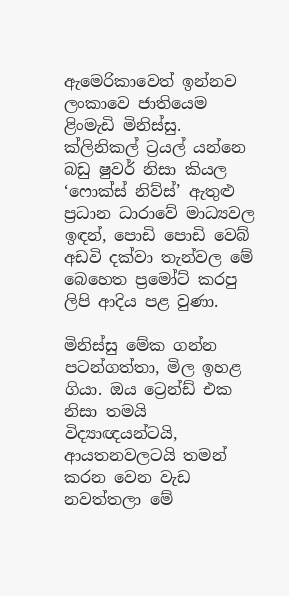ඇමෙරිකාවෙත් ඉන්නව ලංකාවෙ ජාතියෙම ළිංමැඩි මිනිස්සු. ක්ලිනිකල් ට්‍රයල් යන්නෙ බඩු ෂුවර් නිසා කියල ‘ෆොක්ස් නිව්ස්’ ඇතුළු ප්‍රධාන ධාරාවේ මාධ්‍යවල ඉඳන්, පොඩි පොඩි වෙබ් අඩවි දක්වා තැන්වල මේ බෙහෙත ප්‍රමෝට් කරපු ලිපි ආදිය පළ වුණා.

මිනිස්සු මේක ගන්න පටන්ගත්තා, මිල ඉහළ ගියා. ඔය ට්‍රෙන්ඩ් එක නිසා තමයි විද්‍යාඥයන්ටයි, ආයතනවලටයි තමන් කරන වෙන වැඩ නවත්තලා මේ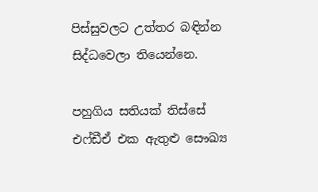පිස්සුවලට උත්තර බඳින්න සිද්ධවෙලා තියෙන්නෙ.

පහුගිය සතියක් තිස්සේ එෆ්ඩීඒ එක ඇතුළු සෞඛ්‍ය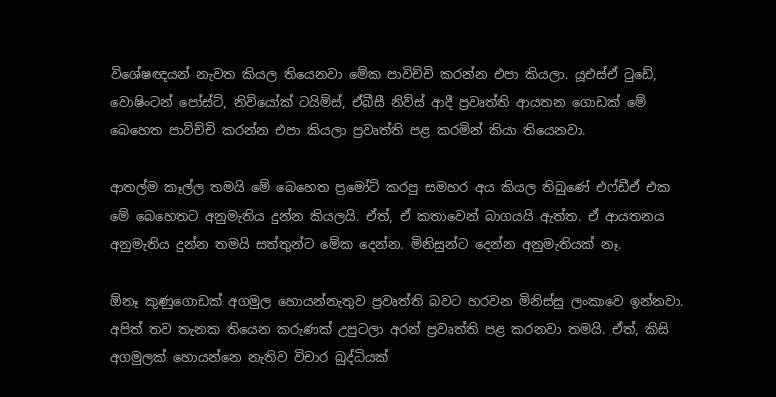විශේෂඥයන් නැවත කියල තියෙනවා මේක පාවිච්චි කරන්න එපා කියලා. යූඑස්ඒ ටුඩේ, වොෂිංටන් පෝස්ට්, නිව්යෝක් ටයිම්ස්, ඒබීසී නිව්ස් ආදී ප්‍රවෘත්ති ආයතන ගොඩක් මේ බෙහෙත පාවිච්චි කරන්න එපා කියලා ප්‍රවෘත්ති පළ කරමින් කියා තියෙනවා.

ආතල්ම කෑල්ල තමයි මේ බෙහෙත ප්‍රමෝට් කරපු සමහර අය කියල තිබුණේ එෆ්ඩීඒ එක මේ බෙහෙතට අනුමැතිය දුන්න කියලයි. ඒත්, ඒ කතාවෙන් බාගයයි ඇත්ත. ඒ ආයතනය අනුමැතිය දුන්න තමයි සත්තුන්ට මේක දෙන්න. මිනිසුන්ට දෙන්න අනුමැතියක් නෑ.

ඕනෑ කුණුගොඩක් අගමුල හොයන්නැතුව ප්‍රවෘත්ති බවට හරවන මිනිස්සු ලංකාවෙ ඉන්නවා. අපිත් තව තැනක තියෙන කරුණක් උපුටලා අරන් ප්‍රවෘත්ති පළ කරනවා තමයි. ඒත්, කිසි අගමුලක් හොයන්නෙ නැතිව විචාර බුද්ධියක්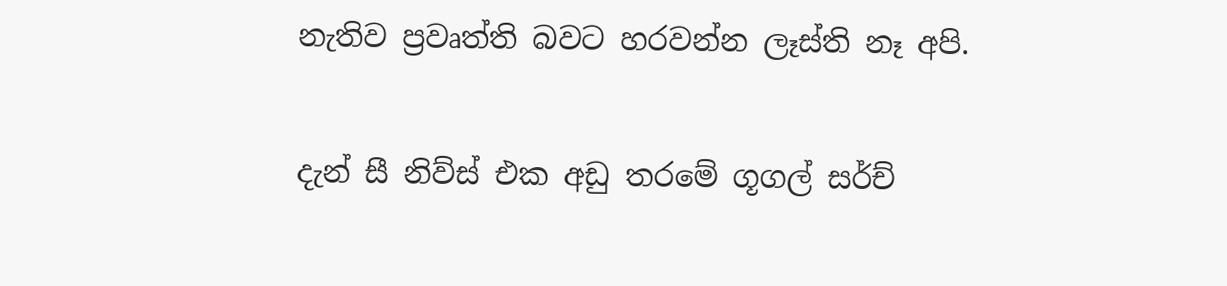නැතිව ප්‍රවෘත්ති බවට හරවන්න ලෑස්ති නෑ අපි.

දැන් සී නිව්ස් එක අඩු තරමේ ගූගල් සර්ච්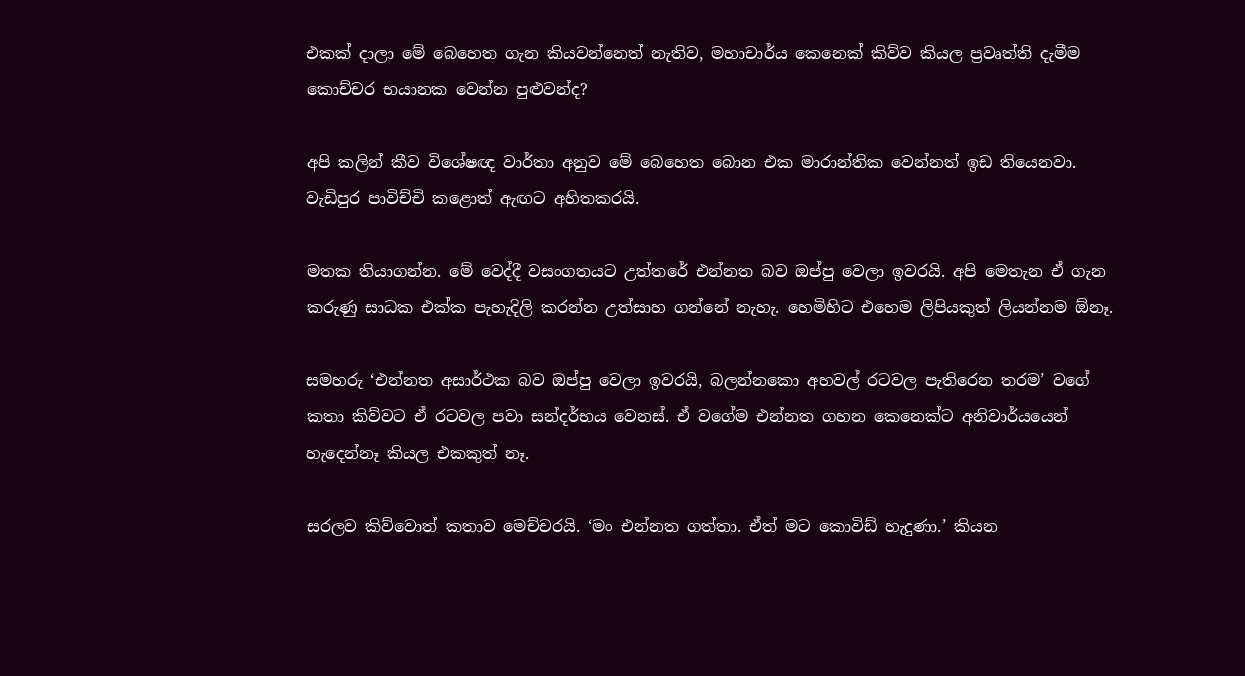එකක් දාලා මේ බෙහෙත ගැන කියවන්නෙත් නැතිව, මහාචාර්ය කෙනෙක් කිව්ව කියල ප්‍රවෘත්ති දැමීම කොච්චර භයානක වෙන්න පුළුවන්ද?

අපි කලින් කීව විශේෂඥ වාර්තා අනුව මේ බෙහෙත බොන එක මාරාන්තික වෙන්නත් ඉඩ තියෙනවා. වැඩිපුර පාවිච්චි කළොත් ඇඟට අහිතකරයි.

මතක තියාගන්න. මේ වෙද්දී වසංගතයට උත්තරේ එන්නත බව ඔප්පු වෙලා ඉවරයි. අපි මෙතැන ඒ ගැන කරුණු සාධක එක්ක පැහැදිලි කරන්න උත්සාහ ගන්නේ නැහැ. හෙමිහිට එහෙම ලිපියකුත් ලියන්නම ඕනෑ.

සමහරු ‘එන්නත අසාර්ථක බව ඔප්පු වෙලා ඉවරයි, බලන්නකො අහවල් රටවල පැතිරෙන තරම’ වගේ කතා කිව්වට ඒ රටවල පවා සන්දර්භය වෙනස්. ඒ වගේම එන්නත ගහන කෙනෙක්ට අනිවාර්යයෙන් හැදෙන්නෑ කියල එකකුත් නෑ.

සරලව කිව්වොත් කතාව මෙච්චරයි. ‘මං එන්නත ගත්තා. ඒත් මට කොවිඩ් හැදුණා.’ කියන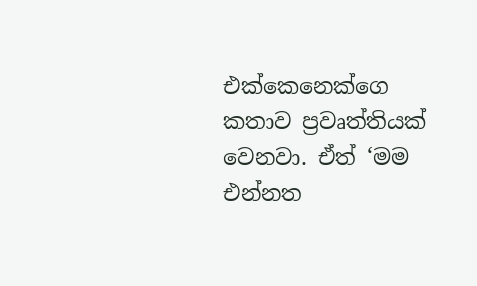එක්කෙනෙක්ගෙ කතාව ප්‍රවෘත්තියක් වෙනවා. ඒත් ‘මම එන්නත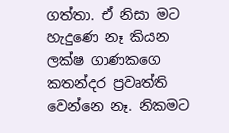ගත්තා. ඒ නිසා මට හැදුණෙ නෑ කියන ලක්ෂ ගාණකගෙ කතන්දර ප්‍රවෘත්ති වෙන්නෙ නෑ. නිකමට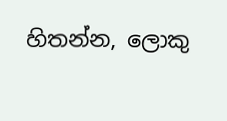හිතන්න, ලොකු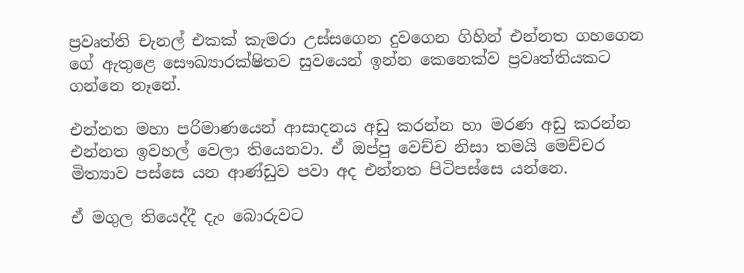ප්‍රවෘත්ති චැනල් එකක් කැමරා උස්සගෙන දුවගෙන ගිහින් එන්නත ගහගෙන ගේ ඇතුළෙ සෞඛ්‍යාරක්ෂිතව සුවයෙන් ඉන්න කෙනෙක්ව ප්‍රවෘත්තියකට ගන්නෙ නෑනේ.

එන්නත මහා පරිමාණයෙන් ආසාදනය අඩු කරන්න හා මරණ අඩු කරන්න එන්නත ඉවහල් වෙලා තියෙනවා. ඒ ඔප්පු වෙච්ච නිසා තමයි මෙච්චර මිත්‍යාව පස්සෙ යන ආණ්ඩුව පවා අද එන්නත පිටිපස්සෙ යන්නෙ.

ඒ මගුල තියෙද්දී දැං බොරුවට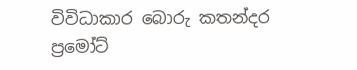විවිධාකාර බොරු කතන්දර ප්‍රමෝට්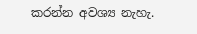කරන්න අවශ්‍ය නැහැ.